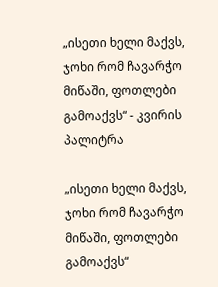„ისეთი ხელი მაქვს, ჯოხი რომ ჩავარჭო მიწაში, ფოთლები გამოაქვს“ - კვირის პალიტრა

„ისეთი ხელი მაქვს, ჯოხი რომ ჩავარჭო მიწაში, ფოთლები გამოაქვს“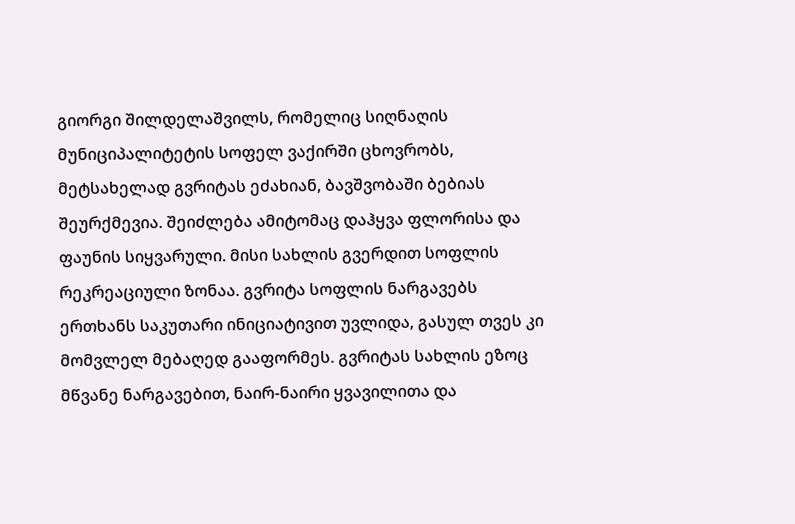გიორგი შილდელაშვილს, რომელიც სიღნაღის მუნიციპალიტეტის სოფელ ვაქირში ცხოვრობს, მეტსახელად გვრიტას ეძახიან, ბავშვობაში ბებიას შეურქმევია. შეიძლება ამიტომაც დაჰყვა ფლორისა და ფაუნის სიყვარული. მისი სახლის გვერდით სოფლის რეკრეაციული ზონაა. გვრიტა სოფლის ნარგავებს ერთხანს საკუთარი ინიციატივით უვლიდა, გასულ თვეს კი მომვლელ მებაღედ გააფორმეს. გვრიტას სახლის ეზოც მწვანე ნარგავებით, ნაირ-ნაირი ყვავილითა და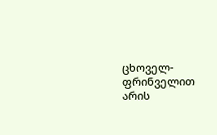ცხოველ-ფრინველით არის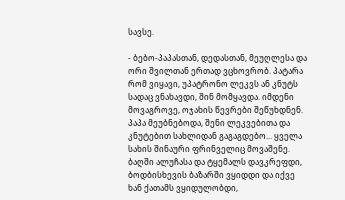სავსე.

- ბებო-პაპასთან, დედასთან, მეუღლესა და ორი შვილთან ერთად ვცხოვრობ. პატარა რომ ვიყავი, უპატრონო ლეკვს ან კნუტს სადაც ვნახავდი, შინ მომყავდა. იმდენი მოვაგროვე, ოჯახის წევრები შეწუხდნენ. პაპა მეუბნებოდა, შენი ლეკვებითა და კნუტებით სახლიდან გაგაგდებო... ყველა სახის შინაური ფრინველიც მოვაშენე. ბაღში ალუჩასა და ტყემალს დავკრეფდი, ბოდბისხევის ბაზარში ვყიდდი და იქვე ხან ქათამს ვყიდულობდი,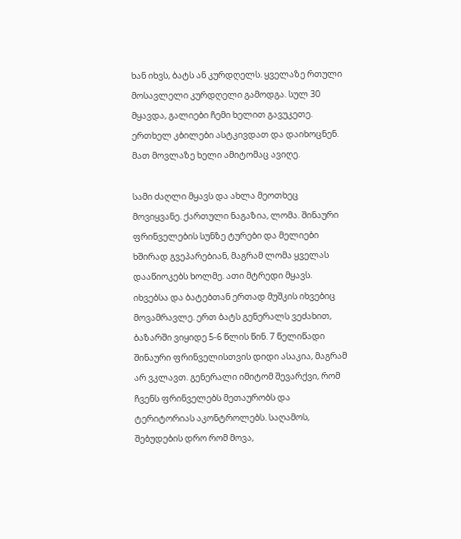ხან იხვს, ბატს ან კურდღელს. ყველაზე რთული მოსავლელი კურდღელი გამოდგა. სულ 30 მყავდა, გალიები ჩემი ხელით გავუკეთე. ერთხელ კბილები ასტკივდათ და დაიხოცნენ. მათ მოვლაზე ხელი ამიტომაც ავიღე.

სამი ძაღლი მყავს და ახლა მეოთხეც მოვიყვანე. ქართული ნაგაზია, ლომა. შინაური ფრინველების სუნზე ტურები და მელიები ხშირად გვეპარებიან, მაგრამ ლომა ყველას დააწიოკებს ხოლმე. ათი მტრედი მყავს. იხვებსა და ბატებთან ერთად მუშკის იხვებიც მოვამრავლე. ერთ ბატს გენერალს ვეძახით, ბაზარში ვიყიდე 5-6 წლის წინ. 7 წელიწადი შინაური ფრინველისთვის დიდი ასაკია, მაგრამ არ ვკლავთ. გენერალი იმიტომ შევარქვი, რომ ჩვენს ფრინველებს მეთაურობს და ტერიტორიას აკონტროლებს. საღამოს, შებუდების დრო რომ მოვა,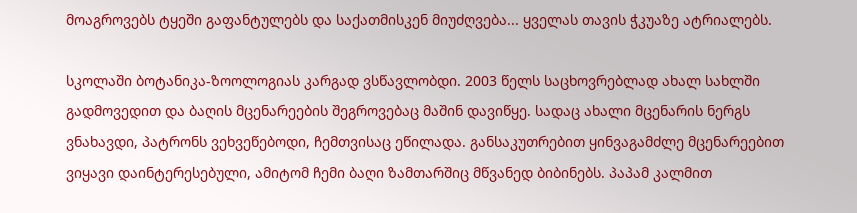მოაგროვებს ტყეში გაფანტულებს და საქათმისკენ მიუძღვება... ყველას თავის ჭკუაზე ატრიალებს.

სკოლაში ბოტანიკა-ზოოლოგიას კარგად ვსწავლობდი. 2003 წელს საცხოვრებლად ახალ სახლში გადმოვედით და ბაღის მცენარეების შეგროვებაც მაშინ დავიწყე. სადაც ახალი მცენარის ნერგს ვნახავდი, პატრონს ვეხვეწებოდი, ჩემთვისაც ეწილადა. განსაკუთრებით ყინვაგამძლე მცენარეებით ვიყავი დაინტერესებული, ამიტომ ჩემი ბაღი ზამთარშიც მწვანედ ბიბინებს. პაპამ კალმით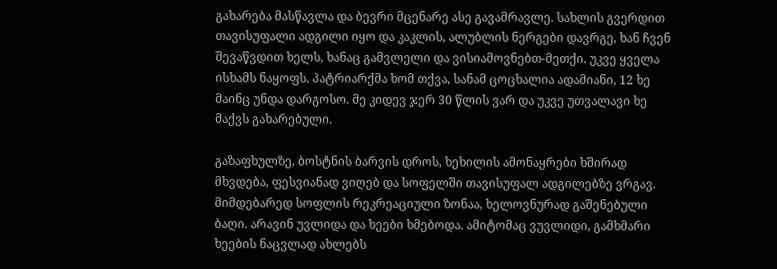გახარება მასწავლა და ბევრი მცენარე ასე გავამრავლე. სახლის გვერდით თავისუფალი ადგილი იყო და კაკლის, ალუბლის ნერგები დავრგე, ხან ჩვენ შევაწვდით ხელს, ხანაც გამვლელი და ვისიამოვნებთ-მეთქი. უკვე ყველა ისხამს ნაყოფს. პატრიარქმა ხომ თქვა, სანამ ცოცხალია ადამიანი, 12 ხე მაინც უნდა დარგოსო. მე კიდევ ჯერ 30 წლის ვარ და უკვე უთვალავი ხე მაქვს გახარებული.

გაზაფხულზე, ბოსტნის ბარვის დროს, ხეხილის ამონაყრები ხშირად მხვდება, ფესვიანად ვიღებ და სოფელში თავისუფალ ადგილებზე ვრგავ. მიმდებარედ სოფლის რეკრეაციული ზონაა, ხელოვნურად გაშენებული ბაღი. არავინ უვლიდა და ხეები ხმებოდა. ამიტომაც ვუვლიდი, გამხმარი ხეების ნაცვლად ახლებს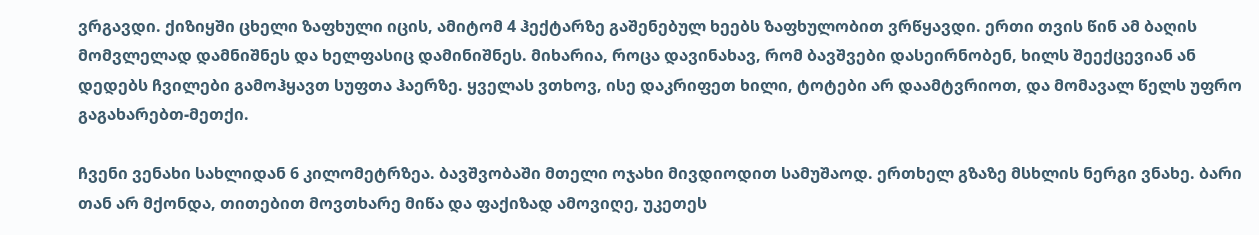ვრგავდი. ქიზიყში ცხელი ზაფხული იცის, ამიტომ 4 ჰექტარზე გაშენებულ ხეებს ზაფხულობით ვრწყავდი. ერთი თვის წინ ამ ბაღის მომვლელად დამნიშნეს და ხელფასიც დამინიშნეს. მიხარია, როცა დავინახავ, რომ ბავშვები დასეირნობენ, ხილს შეექცევიან ან დედებს ჩვილები გამოჰყავთ სუფთა ჰაერზე. ყველას ვთხოვ, ისე დაკრიფეთ ხილი, ტოტები არ დაამტვრიოთ, და მომავალ წელს უფრო გაგახარებთ-მეთქი.

ჩვენი ვენახი სახლიდან 6 კილომეტრზეა. ბავშვობაში მთელი ოჯახი მივდიოდით სამუშაოდ. ერთხელ გზაზე მსხლის ნერგი ვნახე. ბარი თან არ მქონდა, თითებით მოვთხარე მიწა და ფაქიზად ამოვიღე, უკეთეს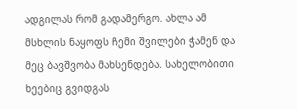ადგილას რომ გადამერგო. ახლა ამ მსხლის ნაყოფს ჩემი შვილები ჭამენ და მეც ბავშვობა მახსენდება. სახელობითი ხეებიც გვიდგას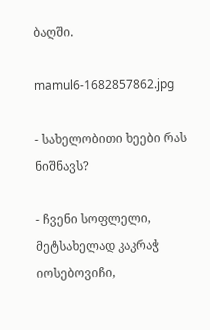ბაღში.

mamul6-1682857862.jpg

- სახელობითი ხეები რას ნიშნავს?

- ჩვენი სოფლელი, მეტსახელად კაკრაჭ იოსებოვიჩი,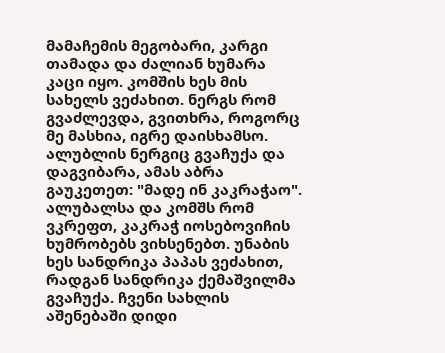მამაჩემის მეგობარი, კარგი თამადა და ძალიან ხუმარა კაცი იყო. კომშის ხეს მის სახელს ვეძახით. ნერგს რომ გვაძლევდა, გვითხრა, როგორც მე მასხია, იგრე დაისხამსო. ალუბლის ნერგიც გვაჩუქა და დაგვიბარა, ამას აბრა გაუკეთეთ: "მადე ინ კაკრაჭაო". ალუბალსა და კომშს რომ ვკრეფთ, კაკრაჭ იოსებოვიჩის ხუმრობებს ვიხსენებთ. უნაბის ხეს სანდრიკა პაპას ვეძახით, რადგან სანდრიკა ქემაშვილმა გვაჩუქა. ჩვენი სახლის აშენებაში დიდი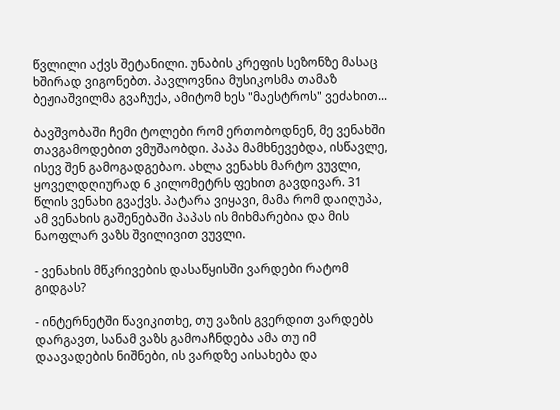წვლილი აქვს შეტანილი. უნაბის კრეფის სეზონზე მასაც ხშირად ვიგონებთ. პავლოვნია მუსიკოსმა თამაზ ბეჟიაშვილმა გვაჩუქა, ამიტომ ხეს "მაესტროს" ვეძახით...

ბავშვობაში ჩემი ტოლები რომ ერთობოდნენ, მე ვენახში თავგამოდებით ვმუშაობდი. პაპა მამხნევებდა, ისწავლე, ისევ შენ გამოგადგებაო. ახლა ვენახს მარტო ვუვლი, ყოველდღიურად 6 კილომეტრს ფეხით გავდივარ. 31 წლის ვენახი გვაქვს. პატარა ვიყავი, მამა რომ დაიღუპა, ამ ვენახის გაშენებაში პაპას ის მიხმარებია და მის ნაოფლარ ვაზს შვილივით ვუვლი.

- ვენახის მწკრივების დასაწყისში ვარდები რატომ გიდგას?

- ინტერნეტში წავიკითხე, თუ ვაზის გვერდით ვარდებს დარგავთ, სანამ ვაზს გამოაჩნდება ამა თუ იმ დაავადების ნიშნები, ის ვარდზე აისახება და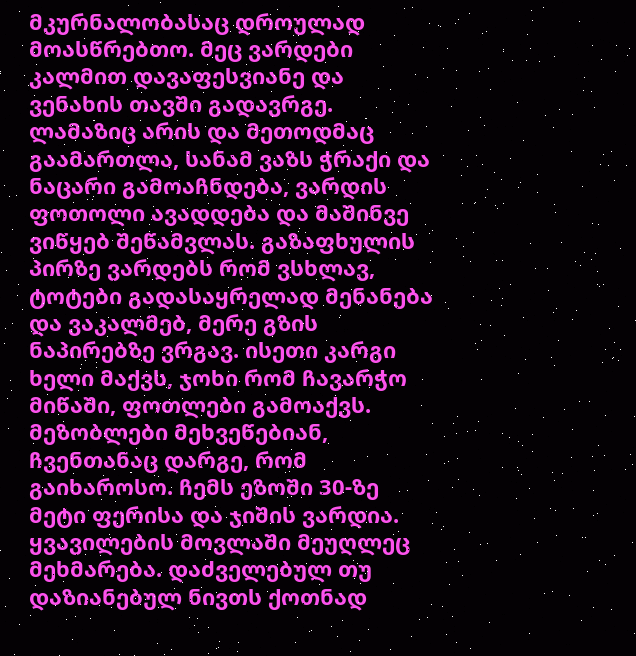მკურნალობასაც დროულად მოასწრებთო. მეც ვარდები კალმით დავაფესვიანე და ვენახის თავში გადავრგე. ლამაზიც არის და მეთოდმაც გაამართლა, სანამ ვაზს ჭრაქი და ნაცარი გამოაჩნდება, ვარდის ფოთოლი ავადდება და მაშინვე ვიწყებ შეწამვლას. გაზაფხულის პირზე ვარდებს რომ ვსხლავ, ტოტები გადასაყრელად მენანება და ვაკალმებ, მერე გზის ნაპირებზე ვრგავ. ისეთი კარგი ხელი მაქვს, ჯოხი რომ ჩავარჭო მიწაში, ფოთლები გამოაქვს. მეზობლები მეხვეწებიან, ჩვენთანაც დარგე, რომ გაიხაროსო. ჩემს ეზოში 30-ზე მეტი ფერისა და ჯიშის ვარდია. ყვავილების მოვლაში მეუღლეც მეხმარება. დაძველებულ თუ დაზიანებულ ნივთს ქოთნად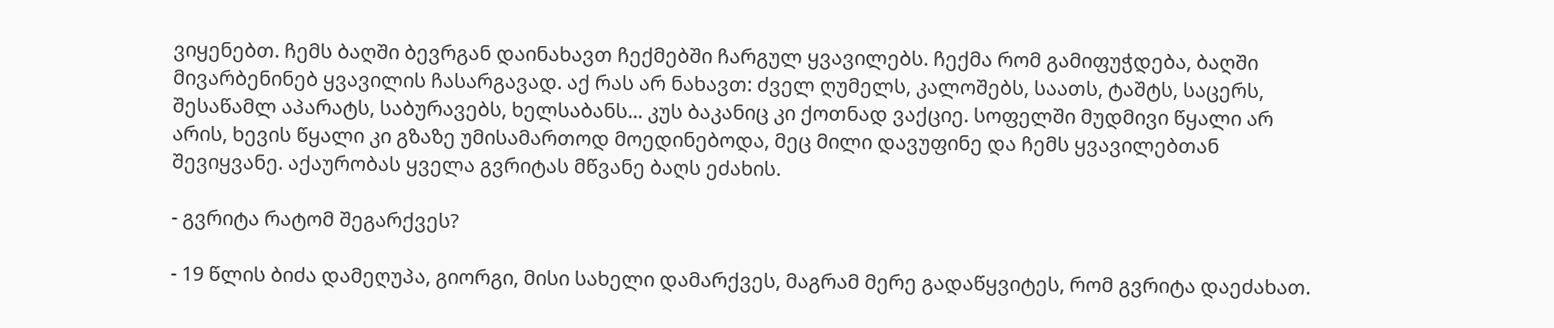ვიყენებთ. ჩემს ბაღში ბევრგან დაინახავთ ჩექმებში ჩარგულ ყვავილებს. ჩექმა რომ გამიფუჭდება, ბაღში მივარბენინებ ყვავილის ჩასარგავად. აქ რას არ ნახავთ: ძველ ღუმელს, კალოშებს, საათს, ტაშტს, საცერს, შესაწამლ აპარატს, საბურავებს, ხელსაბანს... კუს ბაკანიც კი ქოთნად ვაქციე. სოფელში მუდმივი წყალი არ არის, ხევის წყალი კი გზაზე უმისამართოდ მოედინებოდა, მეც მილი დავუფინე და ჩემს ყვავილებთან შევიყვანე. აქაურობას ყველა გვრიტას მწვანე ბაღს ეძახის.

- გვრიტა რატომ შეგარქვეს?

- 19 წლის ბიძა დამეღუპა, გიორგი, მისი სახელი დამარქვეს, მაგრამ მერე გადაწყვიტეს, რომ გვრიტა დაეძახათ.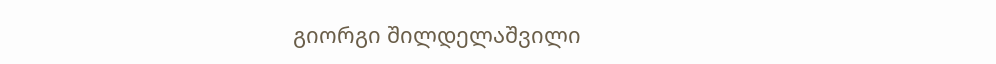გიორგი შილდელაშვილი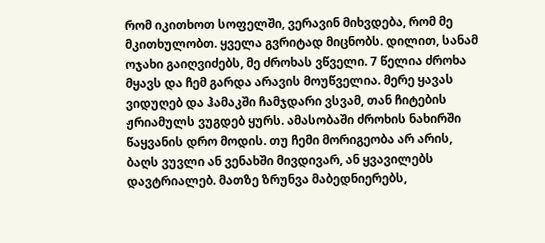რომ იკითხოთ სოფელში, ვერავინ მიხვდება, რომ მე მკითხულობთ. ყველა გვრიტად მიცნობს. დილით, სანამ ოჯახი გაიღვიძებს, მე ძროხას ვწველი. 7 წელია ძროხა მყავს და ჩემ გარდა არავის მოუწველია. მერე ყავას ვიდუღებ და ჰამაკში ჩამჯდარი ვსვამ, თან ჩიტების ჟრიამულს ვუგდებ ყურს. ამასობაში ძროხის ნახირში წაყვანის დრო მოდის. თუ ჩემი მორიგეობა არ არის, ბაღს ვუვლი ან ვენახში მივდივარ, ან ყვავილებს დავტრიალებ. მათზე ზრუნვა მაბედნიერებს,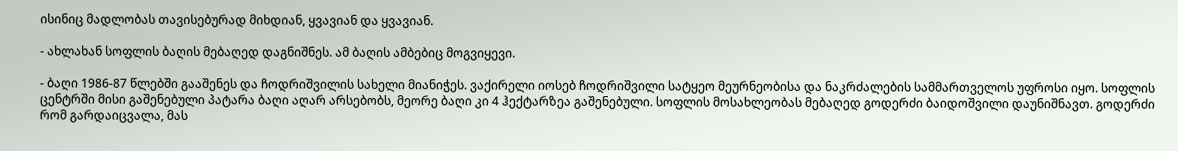ისინიც მადლობას თავისებურად მიხდიან, ყვავიან და ყვავიან.

- ახლახან სოფლის ბაღის მებაღედ დაგნიშნეს. ამ ბაღის ამბებიც მოგვიყევი.

- ბაღი 1986-87 წლებში გააშენეს და ჩოდრიშვილის სახელი მიანიჭეს. ვაქირელი იოსებ ჩოდრიშვილი სატყეო მეურნეობისა და ნაკრძალების სამმართველოს უფროსი იყო. სოფლის ცენტრში მისი გაშენებული პატარა ბაღი აღარ არსებობს, მეორე ბაღი კი 4 ჰექტარზეა გაშენებული. სოფლის მოსახლეობას მებაღედ გოდერძი ბაიდოშვილი დაუნიშნავთ. გოდერძი რომ გარდაიცვალა, მას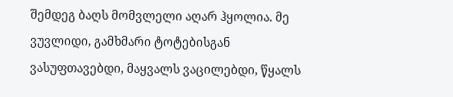შემდეგ ბაღს მომვლელი აღარ ჰყოლია. მე ვუვლიდი, გამხმარი ტოტებისგან ვასუფთავებდი, მაყვალს ვაცილებდი, წყალს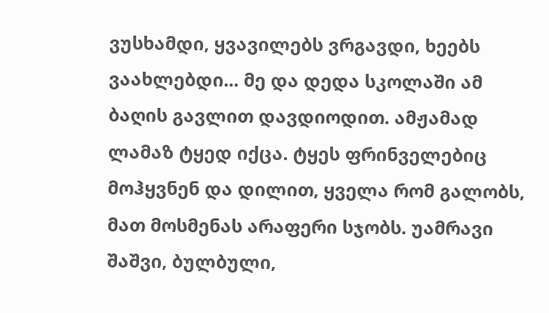ვუსხამდი, ყვავილებს ვრგავდი, ხეებს ვაახლებდი... მე და დედა სკოლაში ამ ბაღის გავლით დავდიოდით. ამჟამად ლამაზ ტყედ იქცა. ტყეს ფრინველებიც მოჰყვნენ და დილით, ყველა რომ გალობს, მათ მოსმენას არაფერი სჯობს. უამრავი შაშვი, ბულბული,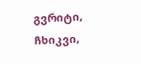გვრიტი, ჩხიკვი,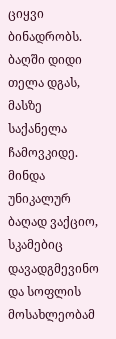ციყვი ბინადრობს. ბაღში დიდი თელა დგას, მასზე საქანელა ჩამოვკიდე. მინდა უნიკალურ ბაღად ვაქციო, სკამებიც დავადგმევინო და სოფლის მოსახლეობამ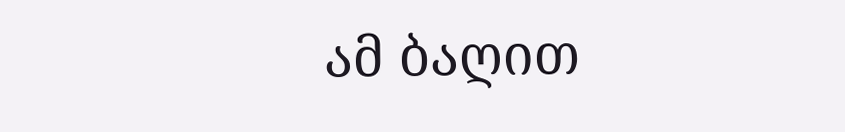ამ ბაღით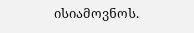ისიამოვნოს.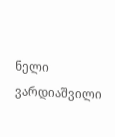ნელი ვარდიაშვილი